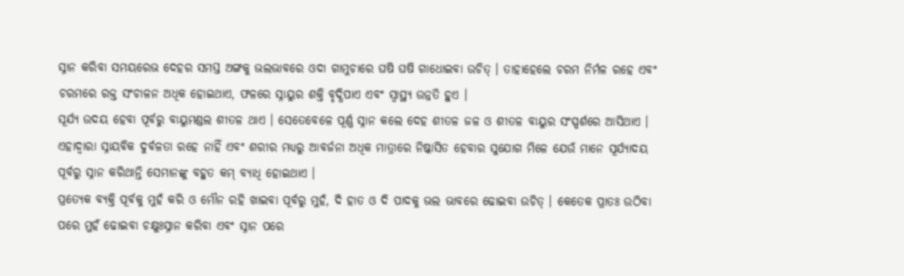ସ୍ନାନ କରିବା ସମୟରେଭ ଦେହର ସମସ୍ତ ଅଙ୍ଗକୁ ଭଲଭାବରେ ଓଦା ଗାମୁଚାରେ ଘଷି ଘଷି ଗାଧୋଇବା ଉଚିତ୍ । ତାହାହେଲେ ଚରମ ନିର୍ମଳ ରହେ ଏବଂ ଚରମରେ ରକ୍ତ ସଂଚାଳନ ଅଧିକ ହୋଇଥାଏ, ଫଳରେ ସ୍ନାୟୁର ଶକ୍ତି ବୃଦ୍ଧିପାଏ ଏବଂ ସ୍ୱାସ୍ଥ୍ୟ ଉନ୍ନତି ହୁଏ ।
ସୂର୍ଯ୍ୟ ଉଦୟ ହେବା ପୂର୍ବରୁ ବାୟୁମଣ୍ଡଲ ଶୀତଳ ଥାଏ । ସେତେବେଳେ ପୂର୍ଣ୍ଣ ସ୍ନାନ କଲେ ଦେହ ଶୀତଳ ଜଳ ଓ ଶୀତଳ ବାୟୁର ସଂସ୍ପର୍ଶରେ ଆସିଥାଏ । ଏହାଦ୍ଵାରା ସ୍ନାୟବିକ ଦୁର୍ବଳତା ରହେ ନାହିଁ ଏବଂ ଶରୀର ମଧ୍ୟରୁ ଆବର୍ଜନା ଅଧିକ ମାତ୍ରାରେ ନିଷ୍କାସିତ ହେବାର ସୁଯୋଗ ମିଳେ ଯେଉଁ ମାନେ ସୂର୍ଯ୍ୟାଦୟ ପୂର୍ବରୁ ସ୍ନାନ କରିଥାନ୍ତି ସେମାନଙ୍କୁ ବହୁତ କମ୍ ବ୍ୟାଧି ହୋଇଥାଏ ।
ପ୍ରତ୍ୟେକ ବ୍ୟକ୍ତି ପୂର୍ବକୁ ମୁହଁ କରି ଓ ମୌନ ରହି ଖାଇବା ପୂର୍ବରୁ ମୁହଁ, ଦି ହାତ ଓ ଦି ପାଦକୁ ଭଲ ଭାବରେ ଢୋଇବା ଉଚିତ୍ । କେତେକ ପ୍ରାତଃ ଉଠିବା ପରେ ମୁହଁ ଢୋଇବା ଚକ୍ଷୁଃସ୍ନାନ କରିବା ଏବଂ ସ୍ନାନ ପରେ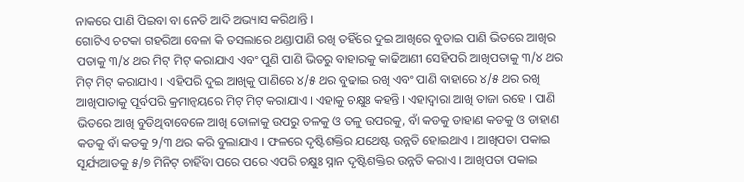ନାକରେ ପାଣି ପିଇବା ବା ନେତି ଆଦି ଅଭ୍ୟାସ କରିଥାନ୍ତି ।
ଗୋଟିଏ ଚଟକା ଗହରିଆ ବେଳା କି ତସଲାରେ ଥଣ୍ଡାପାଣି ରଖି ତହିଁରେ ଦୁଇ ଆଖିରେ ବୁଡାଇ ପାଣି ଭିତରେ ଆଖିର ପତାକୁ ୩/୪ ଥର ମିଟ୍ ମିଟ୍ କରାଯାଏ ଏବଂ ପୁଣି ପାଣି ଭିତରୁ ବାହାରକୁ କାଢିଆଣୀ ସେହିପରି ଆଖିପତାକୁ ୩/୪ ଥର ମିଟ୍ ମିଟ୍ କରାଯାଏ । ଏହିପରି ଦୁଇ ଆଖିକୁ ପାଣିରେ ୪/୫ ଥର ବୁଢାଇ ରଖି ଏବଂ ପାଣି ବାହାରେ ୪/୫ ଥର ରଖି ଆଖିପାତାକୁ ପୂର୍ବପରି କ୍ରମାନ୍ଵୟରେ ମିଟ୍ ମିଟ୍ କରାଯାଏ । ଏହାକୁ ଚକ୍ଷୁଃ କହନ୍ତି । ଏହାଦ୍ଵାରା ଆଖି ତାଜା ରହେ । ପାଣି ଭିତରେ ଆଖି ବୁଡିଥିବାବେଳେ ଆଖି ଡୋଳାକୁ ଉପରୁ ତଳକୁ ଓ ତଳୁ ଉପରକୁ, ବାଁ କଡକୁ ଡାହାଣ କଡକୁ ଓ ଡାହାଣ କଡକୁ ବାଁ କଡକୁ ୨/୩ ଥର କରି ବୁଲାଯାଏ । ଫଳରେ ଦୃଷ୍ଟିଶକ୍ତିର ଯଥେଷ୍ଟ ଉନ୍ନତି ହୋଇଥାଏ । ଆଖିପତା ପକାଇ ସୂର୍ଯ୍ୟଆଡକୁ ୫/୭ ମିନିଟ୍ ଚାହିଁବା ପରେ ପରେ ଏପରି ଚକ୍ଷୁଃ ସ୍ନାନ ଦୃଷ୍ଟିଶକ୍ତିର ଉନ୍ନତି କରାଏ । ଆଖିପତା ପକାଇ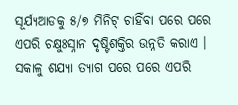ସୂର୍ଯ୍ୟଆଡକୁ ୫/୭ ମିନିଟ୍ ଚାହିଁବା ପରେ ପରେ ଏପରି ଚକ୍ଷୁଃସ୍ନାନ ଦୃଷ୍ଟିଶକ୍ତିର ଉନ୍ନତି କରାଏ । ସକାଳୁ ଶଯ୍ୟା ତ୍ୟାଗ ପରେ ପରେ ଏପରି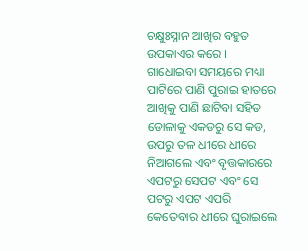ଚକ୍ଷୁଃସ୍ନାନ ଆଖିର ବହୁତ ଉପକାଏର କରେ । ଗାଧୋଇବା ସମୟରେ ମଧ୍ୟା ପାଟିରେ ପାଣି ପୁରାଇ ହାତରେ ଆଖିକୁ ପାଣି ଛାଟିବା ସହିତ ଡୋଳାକୁ ଏକଡରୁ ସେ କଡ, ଉପରୁ ତଳ ଧୀରେ ଧୀରେ ନିଆଗଲେ ଏବଂ ବୃତ୍ତକାରରେ ଏପଟରୁ ସେପଟ ଏବଂ ସେ ପଟରୁ ଏପଟ ଏପରି କେତେବାର ଧୀରେ ଘୁରାଇଲେ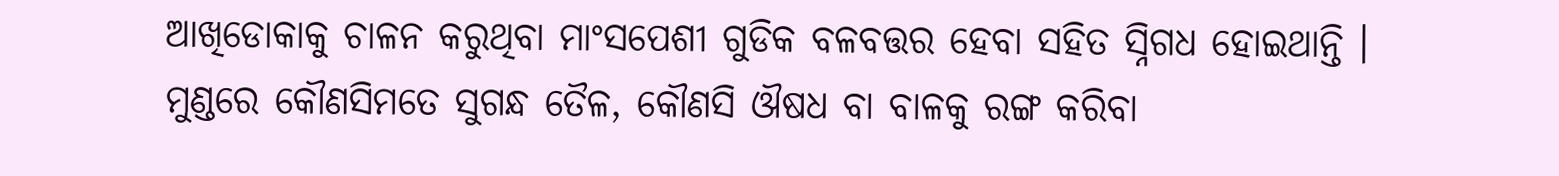ଆଖିଡୋକାକୁ ଚାଳନ କରୁଥିବା ମାଂସପେଶୀ ଗୁଡିକ ବଳବତ୍ତର ହେବା ସହିତ ସ୍ନିଗଧ ହୋଇଥାନ୍ତି ।
ମୁଣ୍ଡରେ କୌଣସିମତେ ସୁଗନ୍ଧ ତୈଳ, କୌଣସି ଔଷଧ ବା ବାଳକୁ ରଙ୍ଗ କରିବା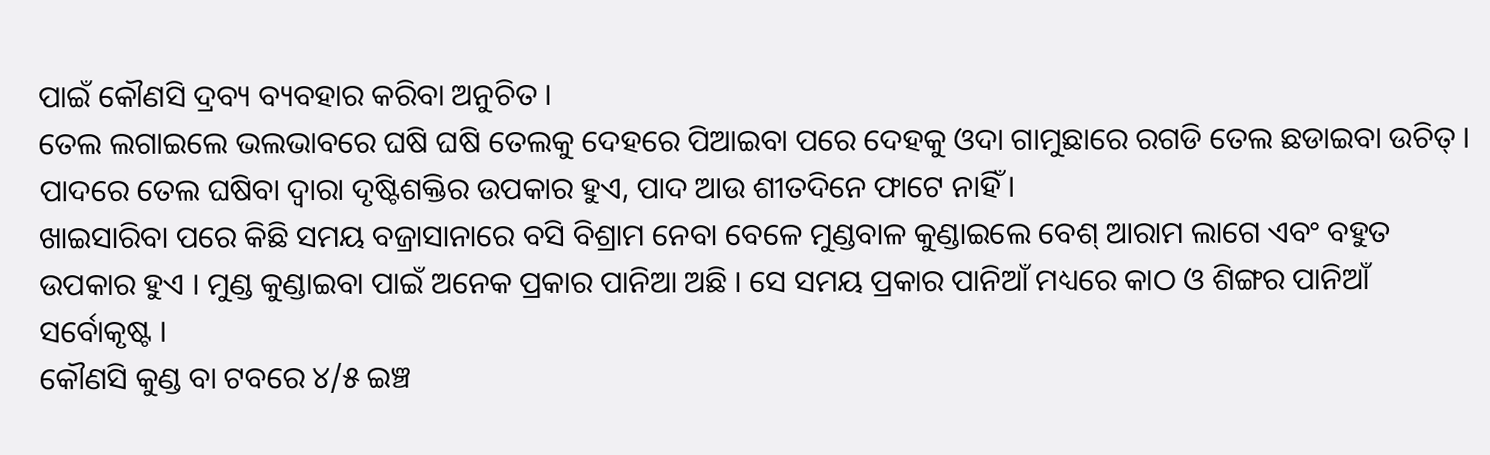ପାଇଁ କୌଣସି ଦ୍ରବ୍ୟ ବ୍ୟବହାର କରିବା ଅନୁଚିତ ।
ତେଲ ଲଗାଇଲେ ଭଲଭାବରେ ଘଷି ଘଷି ତେଲକୁ ଦେହରେ ପିଆଇବା ପରେ ଦେହକୁ ଓଦା ଗାମୁଛାରେ ରଗଡି ତେଲ ଛଡାଇବା ଉଚିତ୍ । ପାଦରେ ତେଲ ଘଷିବା ଦ୍ଵାରା ଦୃଷ୍ଟିଶକ୍ତିର ଉପକାର ହୁଏ, ପାଦ ଆଉ ଶୀତଦିନେ ଫାଟେ ନାହିଁ ।
ଖାଇସାରିବା ପରେ କିଛି ସମୟ ବଜ୍ରାସାନାରେ ବସି ବିଶ୍ରାମ ନେବା ବେଳେ ମୁଣ୍ଡବାଳ କୁଣ୍ଡାଇଲେ ବେଶ୍ ଆରାମ ଲାଗେ ଏବଂ ବହୁତ ଉପକାର ହୁଏ । ମୁଣ୍ଡ କୁଣ୍ଡାଇବା ପାଇଁ ଅନେକ ପ୍ରକାର ପାନିଆ ଅଛି । ସେ ସମୟ ପ୍ରକାର ପାନିଆଁ ମଧ୍ୟରେ କାଠ ଓ ଶିଙ୍ଗର ପାନିଆଁ ସର୍ବୋକୃଷ୍ଟ ।
କୌଣସି କୁଣ୍ଡ ବା ଟବରେ ୪/୫ ଇଞ୍ଚ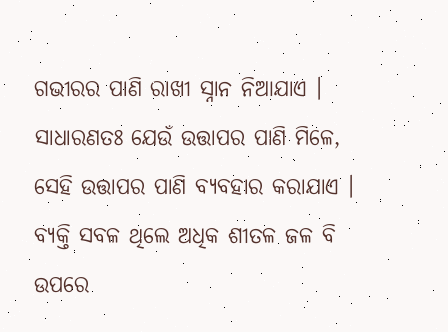ଗଭୀରର ପାଣି ରାଖୀ ସ୍ନାନ ନିଆଯାଏ । ସାଧାରଣତଃ ଯେଉଁ ଉତ୍ତାପର ପାଣି ମିଳେ, ସେହି ଉତ୍ତାପର ପାଣି ବ୍ୟବହାର କରାଯାଏ । ବ୍ୟକ୍ତି ସବଳ ଥିଲେ ଅଧିକ ଶୀତଳ ଜଳ ବି ଉପରେ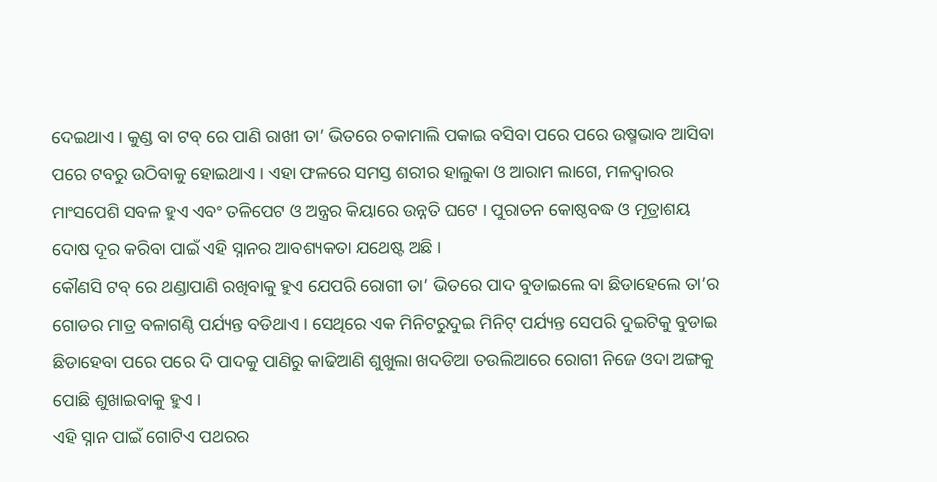ଦେଇଥାଏ । କୁଣ୍ଡ ବା ଟବ୍ ରେ ପାଣି ରାଖୀ ତା’ ଭିତରେ ଚକାମାଲି ପକାଇ ବସିବା ପରେ ପରେ ଉଷ୍ମଭାବ ଆସିବା ପରେ ଟବରୁ ଉଠିବାକୁ ହୋଇଥାଏ । ଏହା ଫଳରେ ସମସ୍ତ ଶରୀର ହାଲୁକା ଓ ଆରାମ ଲାଗେ, ମଳଦ୍ଵାରର ମାଂସପେଶି ସବଳ ହୁଏ ଏବଂ ତଳିପେଟ ଓ ଅନ୍ତ୍ରର କିୟାରେ ଉନ୍ନତି ଘଟେ । ପୁରାତନ କୋଷ୍ଠବଦ୍ଧ ଓ ମୂତ୍ରାଶୟ ଦୋଷ ଦୂର କରିବା ପାଇଁ ଏହି ସ୍ନାନର ଆବଶ୍ୟକତା ଯଥେଷ୍ଟ ଅଛି ।
କୌଣସି ଟବ୍ ରେ ଥଣ୍ଡାପାଣି ରଖିବାକୁ ହୁଏ ଯେପରି ରୋଗୀ ତା’ ଭିତରେ ପାଦ ବୁଡାଇଲେ ବା ଛିଡାହେଲେ ତା’ର ଗୋଡର ମାତ୍ର ବଳାଗଣ୍ଠି ପର୍ଯ୍ୟନ୍ତ ବଡିଥାଏ । ସେଥିରେ ଏକ ମିନିଟରୁଦୁଇ ମିନିଟ୍ ପର୍ଯ୍ୟନ୍ତ ସେପରି ଦୁଇଟିକୁ ବୁଡାଇ ଛିଡାହେବା ପରେ ପରେ ଦି ପାଦକୁ ପାଣିରୁ କାଢିଆଣି ଶୁଖୁଲା ଖଦଡିଆ ତଉଲିଆରେ ରୋଗୀ ନିଜେ ଓଦା ଅଙ୍ଗକୁ ପୋଛି ଶୁଖାଇବାକୁ ହୁଏ ।
ଏହି ସ୍ନାନ ପାଇଁ ଗୋଟିଏ ପଥରର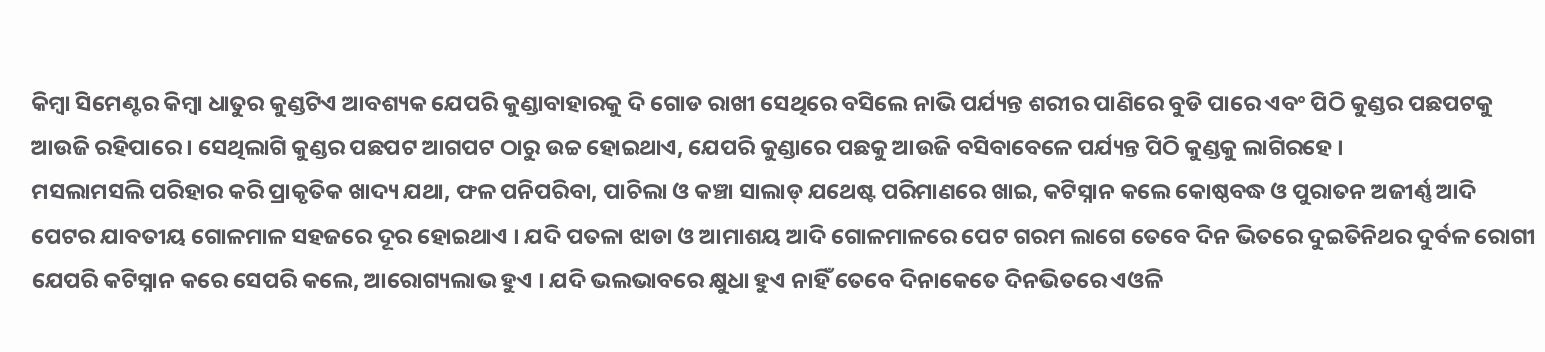କିମ୍ବା ସିମେଣ୍ଟର କିମ୍ବା ଧାତୁର କୁଣ୍ଡଟିଏ ଆବଶ୍ୟକ ଯେପରି କୁଣ୍ଡାବାହାରକୁ ଦି ଗୋଡ ରାଖୀ ସେଥିରେ ବସିଲେ ନାଭି ପର୍ଯ୍ୟନ୍ତ ଶରୀର ପାଣିରେ ବୁଡି ପାରେ ଏବଂ ପିଠି କୁଣ୍ଡର ପଛପଟକୁ ଆଉଜି ରହିପାରେ । ସେଥିଲାଗି କୁଣ୍ଡର ପଛପଟ ଆଗପଟ ଠାରୁ ଉଚ୍ଚ ହୋଇଥାଏ, ଯେପରି କୁଣ୍ଡାରେ ପଛକୁ ଆଉଜି ବସିବାବେଳେ ପର୍ଯ୍ୟନ୍ତ ପିଠି କୁଣ୍ଡକୁ ଲାଗିରହେ ।
ମସଲାମସଲି ପରିହାର କରି ପ୍ରାକୃତିକ ଖାଦ୍ୟ ଯଥା, ଫଳ ପନିପରିବା, ପାଚିଲା ଓ କଞ୍ଚା ସାଲାଡ୍ ଯଥେଷ୍ଟ ପରିମାଣରେ ଖାଇ, କଟିସ୍ନାନ କଲେ କୋଷ୍ଠବଦ୍ଧ ଓ ପୁରାତନ ଅଜୀର୍ଣ୍ଣ ଆଦି ପେଟର ଯାବତୀୟ ଗୋଳମାଳ ସହଜରେ ଦୂର ହୋଇଥାଏ । ଯଦି ପତଳା ଝାଡା ଓ ଆମାଶୟ ଆଦି ଗୋଳମାଳରେ ପେଟ ଗରମ ଲାଗେ ତେବେ ଦିନ ଭିତରେ ଦୁଇତିନିଥର ଦୁର୍ବଳ ରୋଗୀ ଯେପରି କଟିସ୍ନାନ କରେ ସେପରି କଲେ, ଆରୋଗ୍ୟଲାଭ ହୁଏ । ଯଦି ଭଲଭାବରେ କ୍ଷୁଧା ହୁଏ ନାହିଁ ତେବେ ଦିନାକେତେ ଦିନଭିତରେ ଏଓଳି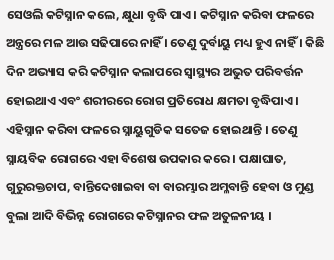ସେଓଲି କଟିସ୍ନାନ କଲେ, କ୍ଷୁଧା ବୃଦ୍ଧି ପାଏ । କଟିସ୍ନାନ କରିବା ଫଳରେ ଅନ୍ତ୍ରରେ ମଳ ଆଉ ସଢିପାରେ ନାହିଁ । ତେଣୁ ଦୁର୍ବାୟୁ ମଧ୍ୟ ହୁଏ ନାହିଁ । କିଛି ଦିନ ଅଭ୍ୟାସ କରି କଟିସ୍ନାନ କଲାପରେ ସ୍ୱାସ୍ଥ୍ୟର ଅଭୁତ ପରିବର୍ତ୍ତନ ହୋଇଥାଏ ଏବଂ ଶରୀରରେ ରୋଗ ପ୍ରତିରୋଧ କ୍ଷମତା ବୃଦ୍ଧିପାଏ ।
ଏହିସ୍ନାନ କରିବା ଫଳରେ ସ୍ନାୟୁଗୁଡିକ ସତେଜ ହୋଇଥାନ୍ତି । ତେଣୁ ସ୍ନାୟବିକ ରୋଗରେ ଏହା ବିଶେଷ ଉପକାର କରେ । ପକ୍ଷାଘାତ, ଗୁରୁରକ୍ତଚାପ, ବାନ୍ତିଦେଖାଇବା ବା ବାରମ୍ଭାର ଅମ୍ଳବାନ୍ତି ହେବା ଓ ମୁଣ୍ଡ ବୁଲା ଆଦି ବିଭିନ୍ନ ରୋଗରେ କଟିସ୍ନାନର ଫଳ ଅତୁଳନୀୟ ।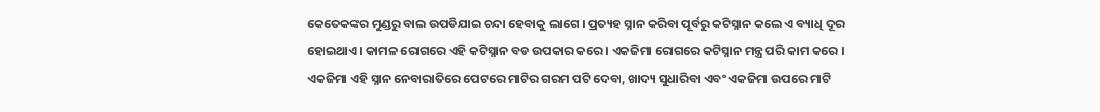କେତେକଙ୍କର ମୁଣ୍ଡରୁ ବାଲ ଉପଡିଯାଇ ଚନ୍ଦା ହେବାକୁ ଲାଗେ । ପ୍ରତ୍ୟହ ସ୍ନାନ କରିବା ପୂର୍ବରୁ କଟିସ୍ନାନ କଲେ ଏ ବ୍ୟାଧି ଦୂର ହୋଇଥାଏ । କାମଳ ରୋଗରେ ଏହି କଟିସ୍ନାନ ବଡ ଉପକାର କରେ । ଏକଜିମା ରୋଗରେ କଟିସ୍ନାନ ମନ୍ତ୍ର ପରି କାମ କରେ । ଏକଜିମା ଏହି ସ୍ନାନ ନେବାରାତିରେ ପେଟରେ ମାଟିର ଗରମ ପଟି ଦେବା, ଖାଦ୍ୟ ସୁଧାରିବା ଏବଂ ଏକଜିମା ଉପରେ ମାଟି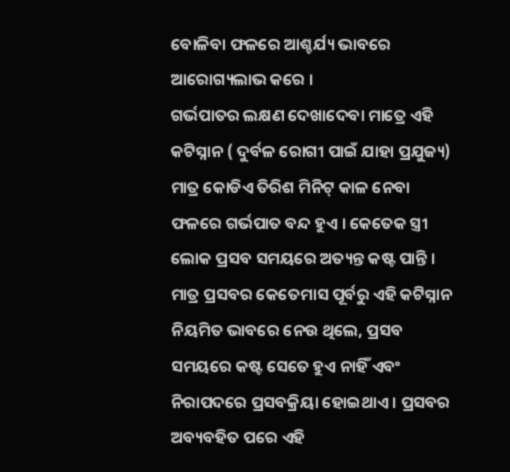ବୋଳିବା ଫଳରେ ଆଶ୍ଚର୍ଯ୍ୟ ଭାବରେ ଆରୋଗ୍ୟଲାଭ କରେ ।
ଗର୍ଭପାତର ଲକ୍ଷଣ ଦେଖାଦେବା ମାତ୍ରେ ଏହି କଟିସ୍ନାନ ( ଦୁର୍ବଳ ରୋଗୀ ପାଇଁ ଯାହା ପ୍ରଯୁଜ୍ୟ) ମାତ୍ର କୋଡିଏ ତିରିଶ ମିନିଟ୍ କାଳ ନେବା ଫଳରେ ଗର୍ଭପାତ ବନ୍ଦ ହୁଏ । କେତେକ ସ୍ତ୍ରୀ ଲୋକ ପ୍ରସବ ସମୟରେ ଅତ୍ୟନ୍ତ କଷ୍ଟ ପାନ୍ତି । ମାତ୍ର ପ୍ରସବର କେତେମାସ ପୂର୍ବରୁ ଏହି କଟିସ୍ନାନ ନିୟମିତ ଭାବରେ ନେଉ ଥିଲେ, ପ୍ରସବ ସମୟରେ କଷ୍ଟ ସେତେ ହୁଏ ନାହିଁ ଏବଂ ନିରାପଦରେ ପ୍ରସବକ୍ରିୟା ହୋଇଥାଏ । ପ୍ରସବର ଅବ୍ୟବହିତ ପରେ ଏହି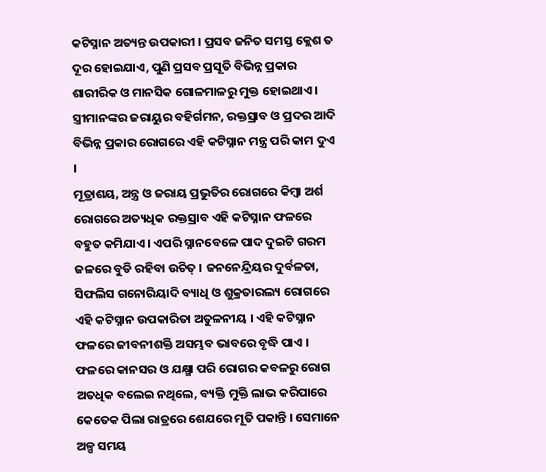କଟିସ୍ନାନ ଅତ୍ୟନ୍ତ ଉପକାରୀ । ପ୍ରସବ ଜନିତ ସମସ୍ତ କ୍ଲେଶ ତ ଦୂର ହୋଇଯାଏ, ପୁଣି ପ୍ରସବ ପ୍ରସୂତି ବିଭିନ୍ନ ପ୍ରକାର ଶାରୀରିକ ଓ ମାନସିକ ଗୋଳମାଳରୁ ମୁକ୍ତ ହୋଇଥାଏ । ସ୍ତ୍ରୀମାନଙ୍କର ଜରାୟୁର ବହିର୍ଗମନ, ରକ୍ତସ୍ରାବ ଓ ପ୍ରଦର ଆଦି ବିଭିନ୍ନ ପ୍ରକାର ରୋଗରେ ଏହି କଟିସ୍ନାନ ମନ୍ତ୍ର ପରି କାମ ଦୁଏ ।
ମୂତ୍ରାଶୟ, ଅନ୍ତ୍ର ଓ ଜରାୟ ପ୍ରଭୁତିର ରୋଗରେ କିମ୍ବା ଅର୍ଶ ରୋଗରେ ଅତ୍ୟଧିକ ରକ୍ତସ୍ରାବ ଏହି କଟିସ୍ନାନ ଫଳରେ ବହୁତ କମିଯାଏ । ଏପରି ସ୍ନାନବେଳେ ପାଦ ଦୁଇଟି ଗରମ ଜଳରେ ବୁଡି ରହିବା ଉଚିତ୍ । ଜନନେନ୍ଦ୍ରିୟର ଦୁର୍ବଳତା, ସିଫଲିସ ଗନୋରିୟାଦି ବ୍ୟାଧି ଓ ଶୁକ୍ରତାରଲ୍ୟ ରୋଗରେ ଏହି କଟିସ୍ନାନ ଉପକାରିତା ଅତୁଳନୀୟ । ଏହି କଟିସ୍ନାନ ଫଳରେ ଜୀବନୀଶକ୍ତି ଅସମ୍ଭବ ଭାବରେ ବୃଦ୍ଧି ପାଏ । ଫଳରେ କାନସର ଓ ଯକ୍ଷ୍ମା ପରି ରୋଗର କବଳରୁ ରୋଗ ଅତଧିକ ବଲେଇ ନଥିଲେ, ବ୍ୟକ୍ତି ମୁକ୍ତି ଲାଭ କରିପାରେ କେତେକ ପିଲା ରାତ୍ରରେ ଶେଯରେ ମୂତି ପକାନ୍ତି । ସେମାନେ ଅଳ୍ପ ସମୟ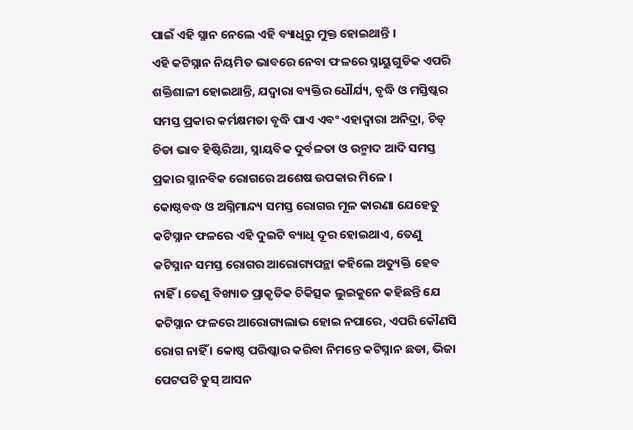ପାଇଁ ଏହି ସ୍ନାନ ନେଲେ ଏହି ବ୍ୟାଧିରୁ ମୁକ୍ତ ହୋଇଥାନ୍ତି ।
ଏହି କଟିସ୍ନାନ ନିୟମିତ ଭାବରେ ନେବା ଫଳରେ ସ୍ନାୟୁଗୁଡିକ ଏପରି ଶକ୍ତିଶାଳୀ ହୋଇଥାନ୍ତି, ଯଦ୍ୱାରା ବ୍ୟକ୍ତିର ଧୌର୍ଯ୍ୟ, ବୃଦ୍ଧି ଓ ମସ୍ତିଷ୍କର ସମସ୍ତ ପ୍ରକାର କର୍ମକ୍ଷମତା ବୃଦ୍ଧି ପାଏ ଏବଂ ଏହାଦ୍ଵାରା ଅନିଦ୍ରା, ଚିଡ୍ ଚିଡା ଭାବ ହିଷ୍ଟିରିଆ, ସ୍ନାୟବିକ ଦୁର୍ବଳତା ଓ ଉନ୍ମାଦ ଆଦି ସମସ୍ତ ପ୍ରକାର ସ୍ନାନବିକ ରୋଗରେ ଅଶେଷ ଉପକାର ମିଳେ ।
କୋଷ୍ଠବଦ୍ଧ ଓ ଅଗ୍ନିମାନ୍ଦ୍ୟ ସମସ୍ତ ରୋଗର ମୂଳ କାରଣା ଯେହେତୁ କଟିସ୍ନାନ ଫଳରେ ଏହି ଦୁଇଟି ବ୍ୟାଧି ଦୂର ହୋଇଥାଏ, ତେଣୁ କଟିସ୍ନାନ ସମସ୍ତ ରୋଗର ଆରୋଗ୍ୟପନ୍ଥା କହିଲେ ଅତ୍ୟୁକ୍ତି ହେବ ନାହିଁ । ତେଣୁ ବିଖ୍ୟାତ ପ୍ରାକୃତିକ ଚିକିତ୍ସକ ଲୁଇକୁନେ କହିଛନ୍ତି ଯେ କଟିସ୍ନାନ ଫଳରେ ଆରୋଗ୍ୟଲାଭ ହୋଇ ନପାରେ, ଏପରି କୌଣସି ରୋଗ ନାହିଁ । କୋଷ୍ଠ ପରିଷ୍କାର କରିବା ନିମନ୍ତେ କଟିସ୍ନାନ ଛଡା, ଭିଜା ପେଟପଟି ଡୁସ୍ ଆସନ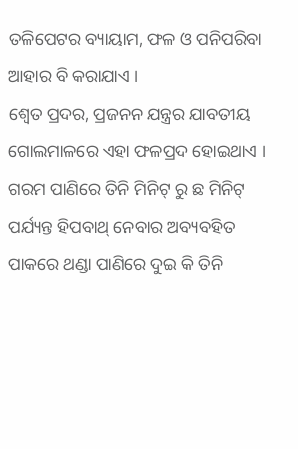ତଳିପେଟର ବ୍ୟାୟାମ, ଫଳ ଓ ପନିପରିବା ଆହାର ବି କରାଯାଏ ।
ଶ୍ଵେତ ପ୍ରଦର, ପ୍ରଜନନ ଯନ୍ତ୍ରର ଯାବତୀୟ ଗୋଲମାଳରେ ଏହା ଫଳପ୍ରଦ ହୋଇଥାଏ । ଗରମ ପାଣିରେ ତିନି ମିନିଟ୍ ରୁ ଛ ମିନିଟ୍ ପର୍ଯ୍ୟନ୍ତ ହିପବାଥ୍ ନେବାର ଅବ୍ୟବହିତ ପାକରେ ଥଣ୍ଡା ପାଣିରେ ଦୁଇ କି ତିନି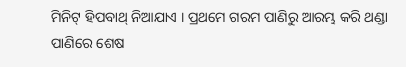ମିନିଟ୍ ହିପବାଥ୍ ନିଆଯାଏ । ପ୍ରଥମେ ଗରମ ପାଣିରୁ ଆରମ୍ଭ କରି ଥଣ୍ଡା ପାଣିରେ ଶେଷ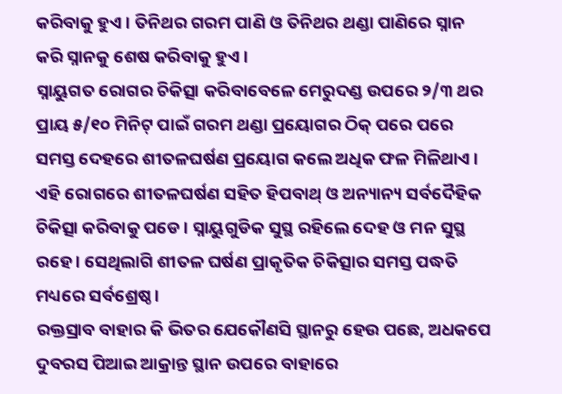କରିବାକୁ ହୁଏ । ତିନିଥର ଗରମ ପାଣି ଓ ତିନିଥର ଥଣ୍ଡା ପାଣିରେ ସ୍ନାନ କରି ସ୍ନାନକୁ ଶେଷ କରିବାକୁ ହୁଏ ।
ସ୍ନାୟୁଗତ ରୋଗର ଚିକିତ୍ସା କରିବାବେଳେ ମେରୁଦଣ୍ଡ ଉପରେ ୨/୩ ଥର ପ୍ରାୟ ୫/୧୦ ମିନିଟ୍ ପାଇଁ ଗରମ ଥଣ୍ଡା ପ୍ରୟୋଗର ଠିକ୍ ପରେ ପରେ ସମସ୍ତ ଦେହରେ ଶୀତଳଘର୍ଷଣ ପ୍ରୟୋଗ କଲେ ଅଧିକ ଫଳ ମିଳିଥାଏ । ଏହି ରୋଗରେ ଶୀତଳଘର୍ଷଣ ସହିତ ହିପବାଥ୍ ଓ ଅନ୍ୟାନ୍ୟ ସର୍ବଦୈହିକ ଚିକିତ୍ସା କରିବାକୁ ପଡେ । ସ୍ନାୟୁଗୁଡିକ ସୁସ୍ଥ ରହିଲେ ଦେହ ଓ ମନ ସୁସ୍ଥ ରହେ । ସେଥିଲାଗି ଶୀତଳ ଘର୍ଷଣ ପ୍ରାକୃତିକ ଚିକିତ୍ସାର ସମସ୍ତ ପଦ୍ଧତି ମଧ୍ୟରେ ସର୍ବଶ୍ରେଷ୍ଠ ।
ରକ୍ତସ୍ରାବ ବାହାର କି ଭିତର ଯେକୌଣସି ସ୍ଥାନରୁ ହେଉ ପଛେ, ଅଧକପେ ଦୁବରସ ପିଆଇ ଆକ୍ରାନ୍ତ ସ୍ଥାନ ଉପରେ ବାହାରେ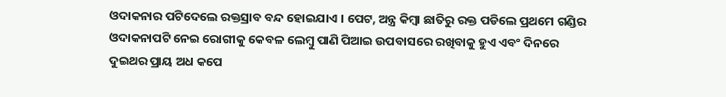ଓଦାକନାର ପଟିଦେଲେ ରକ୍ତସ୍ରାବ ବନ୍ଦ ହୋଇଯାଏ । ପେଟ, ଅନ୍ତ୍ର କିମ୍ବା ଛାତିରୁ ରକ୍ତ ପଡିଲେ ପ୍ରଥମେ ଗଣ୍ଡିର ଓଦାକନାପଟି ନେଇ ରୋଗୀକୁ କେବଳ ଲେମ୍ବୁ ପାଣି ପିଆଇ ଉପବାସରେ ରଖିବାକୁ ହୁଏ ଏବଂ ଦିନରେ ଦୁଇଥର ପ୍ରାୟ ଅଧ କପେ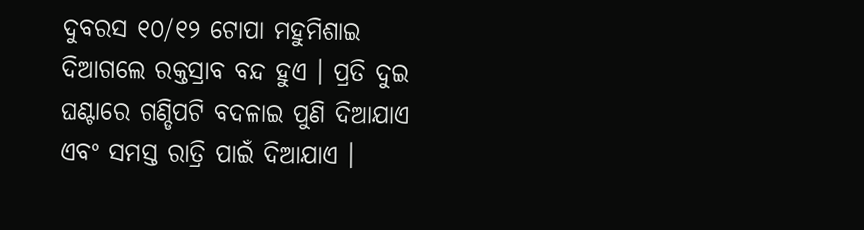ଦୁବରସ ୧୦/୧୨ ଟୋପା ମହୁମିଶାଇ ଦିଆଗଲେ ରକ୍ତସ୍ରାବ ବନ୍ଦ ହୁଏ । ପ୍ରତି ଦୁଇ ଘଣ୍ଟାରେ ଗଣ୍ଡିପଟି ବଦଳାଇ ପୁଣି ଦିଆଯାଏ ଏବଂ ସମସ୍ତ ରାତ୍ରି ପାଇଁ ଦିଆଯାଏ ।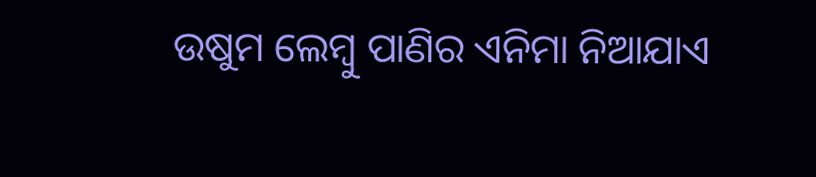ଉଷୁମ ଲେମ୍ବୁ ପାଣିର ଏନିମା ନିଆଯାଏ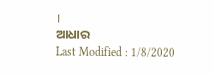।
ଆଧାର
Last Modified : 1/8/2020